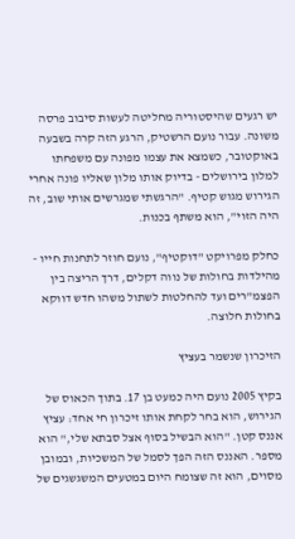יש רגעים שהיסטוריה מחליטה לעשות סיבוב פרסה משונה. עבור נועם הרשטיק, הרגע הזה קרה בשבעה באוקטובר, כשמצא את עצמו מפונה עם משפחתו למלון בירושלים - בדיוק אותו מלון שאליו פונה אחרי הגירוש מגוש קטיף. "הרגשתי שמגרשים אותי שוב, זה היה הזוי", הוא משתף בכנות.

כחלק מפרויקט "דוקטיף", נועם חוזר לתחנות חייו - מהילדות בחולות של נווה דקלים, דרך הריצה בין הפצמ"רים ועד להחלטות לשתול משהו חדש דווקא בחולות חלוצה.

הזיכרון שנשמר בעציץ

בקיץ 2005 נועם היה כמעט בן 17. בתוך הכאוס של הגירוש, הוא בחר לקחת אותו זיכרון חי אחד: עציץ אננס קטן. "הוא הבשיל בסוף אצל סבתא שלי," הוא מספר. האננס הזה הפך לסמל של המשכיות, ובמובן מסוים, הוא זה שצומח היום במטעים המשגשגים של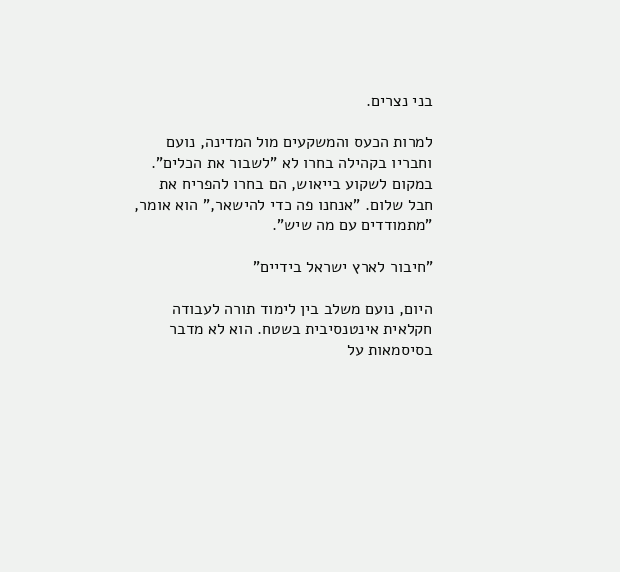בני נצרים.

למרות הכעס והמשקעים מול המדינה, נועם וחבריו בקהילה בחרו לא "לשבור את הכלים". במקום לשקוע בייאוש, הם בחרו להפריח את חבל שלום. "אנחנו פה כדי להישאר," הוא אומר, "מתמודדים עם מה שיש".

"חיבור לארץ ישראל בידיים"

היום, נועם משלב בין לימוד תורה לעבודה חקלאית אינטנסיבית בשטח. הוא לא מדבר בסיסמאות על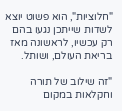"חלוציות", הוא פשוט יוצא לשדות שייתכן נגעו בהם רק עכשיו, לראשונה מאז בריאת העולם, ושותל.

"זה שילוב של תורה וחקלאות במקום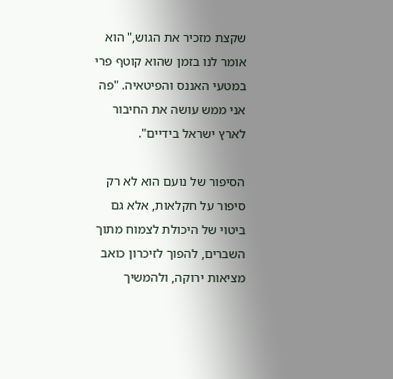שקצת מזכיר את הגוש," הוא אומר לנו בזמן שהוא קוטף פרי במטעי האננס והפיטאיה. "פה אני ממש עושה את החיבור לארץ ישראל בידיים".

הסיפור של נועם הוא לא רק סיפור על חקלאות, אלא גם ביטוי של היכולת לצמוח מתוך השברים, להפוך לזיכרון כואב מציאות ירוקה, ולהמשיך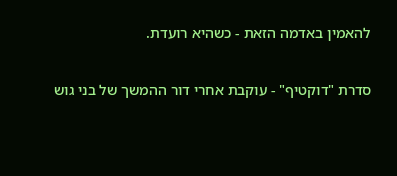להאמין באדמה הזאת - כשהיא רועדת.

סדרת "דוקטיף" - עוקבת אחרי דור ההמשך של בני גוש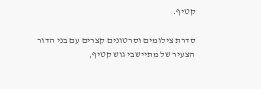קטיף.

סדרת צילומים וסרטונים קצרים עם בני הדור הצעיר של מתיישבי גוש קטיף,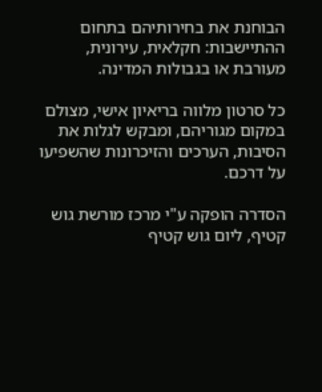הבוחנת את בחירותיהם בתחום ההתיישבות: חקלאית, עירונית, מעורבת או בגבולות המדינה.

כל סרטון מלווה בריאיון אישי, מצולם במקום מגוריהם, ומבקש לגלות את הסיבות, הערכים והזיכרונות שהשפיעו על דרכם.

הסדרה הופקה ע"י מרכז מורשת גוש קטיף, ליום גוש קטיף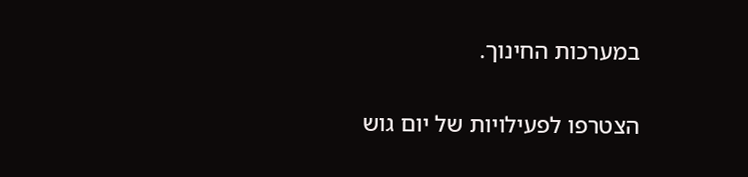במערכות החינוך.

הצטרפו לפעילויות של יום גוש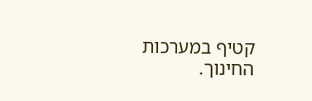קטיף במערכות החינוך.